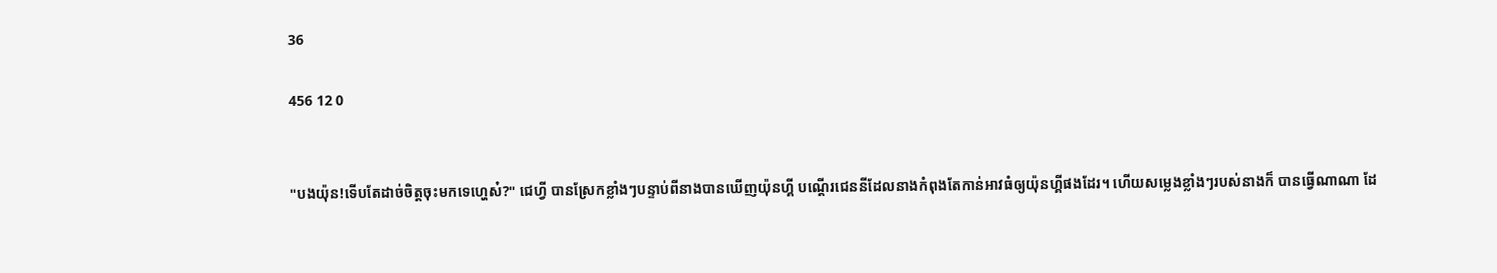36

456 12 0


"បងយ៉ុន!ទើបតែដាច់ចិត្តចុះមកទេហ្ហេស៎?" ជេហ្វី បានស្រែកខ្លាំងៗបន្ទាប់ពីនាងបានឃើញយ៉ុនហ្គី បណ្ដើរជេននីដែលនាងកំពុងតែកាន់អាវធំឲ្យយ៉ុនហ្គីផងដែរ។ ហើយសម្លេងខ្លាំងៗរបស់នាងក៏ បានធ្វើណាណា ដែ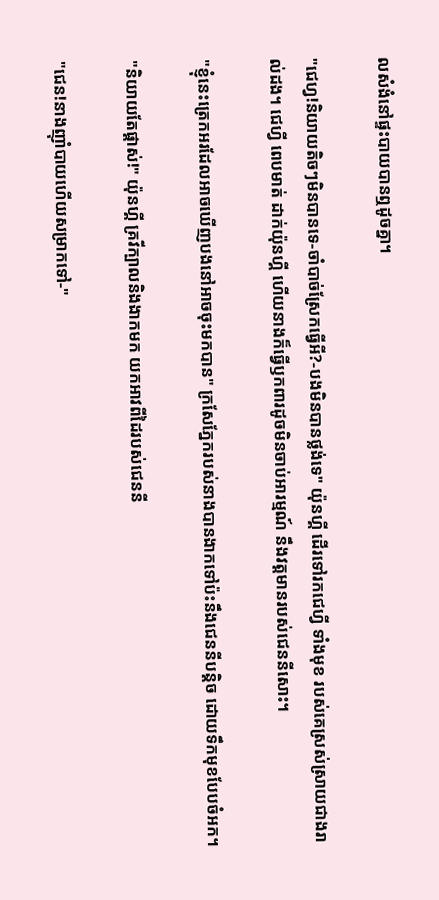លសំងំនៅផ្ទះបាយបានឮដូចគ្នា។

"ជេហ្វ!និយាយតិចៗមិនបានទេ-ចាំបាច់ស្រែកធ្វើអី?-បងមិនបានថ្លង់ទេ" យ៉ុនហ្គី ដើរទៅរកជេហ្វី ទាំងមុខ របស់គេស្រស់ស្រាយជាងរាល់ដង។ ជេហ្វី ពេបមាត់ ដាក់យ៉ុនហ្គី ហើយនាងក៏ធ្វើឫកពារដូចមិនចាប់អារម្មណ៍ នឹងវត្តមានរបស់ជេននីសោះ។

"ខ្ញុំនេះត្រេកអរដែលអាចឃើញបងនៅអាចចុះមកបាន" ក្រសែភ្នែករបស់នាងបានងាកទៅប៉ះនឹងជេននីបន្តិច ដោយទឹកមុខបែបចំអក។

"និយាយតែផ្ដាស់!" យ៉ុនហ្គី គ្រវីក្បាលនិងងាកមក យកអាវពីដៃរបស់ជេននី

"ជេន!នាងញ៉ាំបាយហើយសម្រាកទៅ-"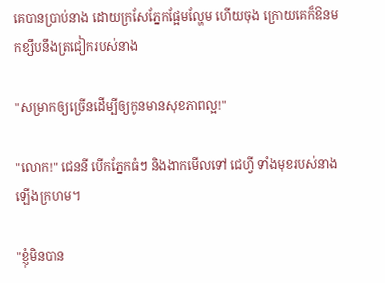គេបានប្រាប់នាង ដោយក្រសែភ្នែកផ្អែមល្ហែម ហើយចុង ក្រោយគេក៏ឱនមកខ្សឹបនឹងត្រជៀករបស់នាង

"សម្រាកឲ្យច្រើនដើម្បីឲ្យកូនមានសុខភាពល្អ!"

"លោក!" ជេននី បើកភ្នែកធំៗ និងងាកមើលទៅ ជេហ្វី ទាំងមុខរបស់នាងឡើងក្រហម។

"ខ្ញុំមិនបាន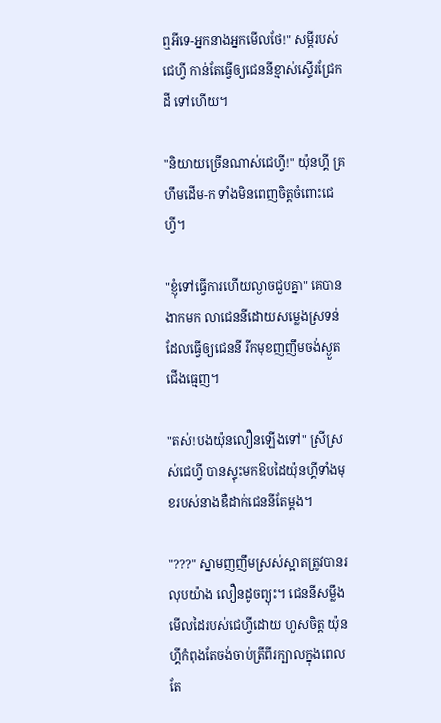ឮអីទេ-អ្នកនាងអ្នកមើលថែ!" សម្ដីរបស់ជេហ្វី កាន់តែធ្វើឲ្យជេននីខ្មាស់ស្ទើរជ្រែកដី ទៅហើយ។

"និយាយច្រើនណាស់ជេហ្វី!" យ៉ុនហ្គី គ្រហឹមដើម-ក ទាំងមិនពេញចិត្តចំពោះជេហ្វី។

"ខ្ញុំទៅធ្វើការហើយល្ងាចជួបគ្នា" គេបានងាកមក លាជេននីដោយសម្លេងស្រទន់ ដែលធ្វើឲ្យជេននី រីកមុខញញឹមចង់ស្ងួតជើងធ្មេញ។

"តស់!បងយ៉ុនលឿនឡើងទៅ" ស្រីស្រស់ជេហ្វី បានស្ទុះមកឱបដៃយ៉ុនហ្គីទាំងមុខរបស់នាងឌឺដាក់ជេននីតែម្ដង។

"???" ស្នាមញញឹមស្រស់ស្អាតត្រូវបានរលុបយ៉ាង លឿនដូចព្យុះ។ ជេននីសម្លឹងមើលដៃរបស់ជេហ្វីដោយ ហួសចិត្ត យ៉ុនហ្គីកំពុងតែចង់ចាប់ត្រីពីរក្បាលក្នុងពេល តែ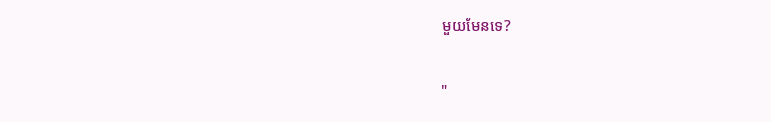មួយមែនទេ?

"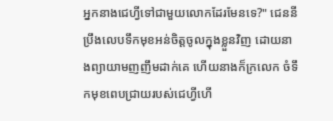អ្នកនាងជេហ្វីទៅជាមួយលោកដែរមែនទេ?" ជេននី ប្រឹងលេបទឹកមុខអន់ចិត្តចូលក្នុងខ្លួនវិញ ដោយនាងព្យាយាមញញឹមដាក់គេ ហើយនាងក៏ក្រលេក ចំទឹកមុខពេបជ្រាយរបស់ជេហ្វីហើ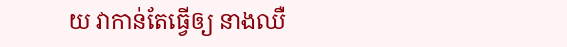យ វាកាន់តែធ្វើឲ្យ នាងឈឺ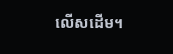លើសដើម។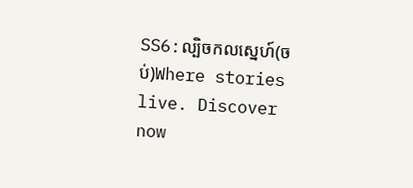SS6:ល្បិចកលស្នេហ៍(ចប់)Where stories live. Discover now